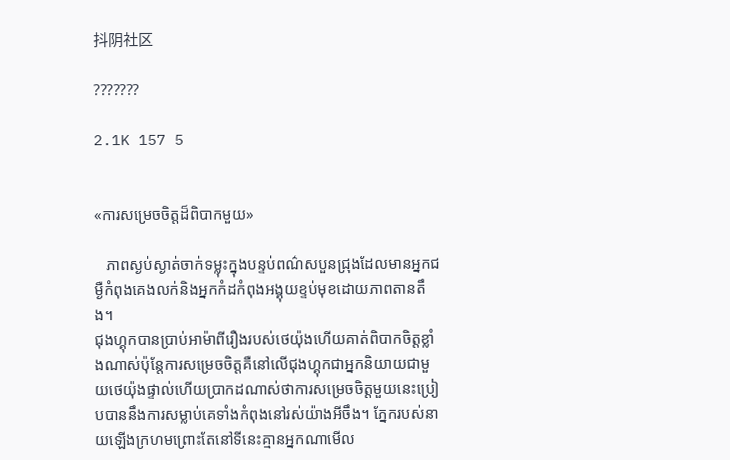抖阴社区

???????

2.1K 157 5


«ការសម្រេចចិត្តដ៏ពិបាកមួយ»

   ភាពស្ងប់ស្ងាត់ចាក់ទម្លុះក្នុងបន្ទប់ពណ៌សបួនជ្រុងដែលមានអ្នកជម្ងឺកំពុងគេងលក់និងអ្នកកំដកំពុងអង្គុយខ្ទប់មុខដោយភាពតានតឹង។
ជុងហ្គុកបានប្រាប់អាម៉ាពីរឿងរបស់ថេយ៉ុងហើយគាត់ពិបាកចិត្តខ្លាំងណាស់ប៉ុន្តែការសម្រេចចិត្តគឺនៅលើជុងហ្គុកជាអ្នកនិយាយជាមួយថេយ៉ុងផ្ទាល់ហើយប្រាកដណាស់ថាការសម្រេចចិត្តមួយនេះប្រៀបបាននឹងការសម្លាប់គេទាំងកំពុងនៅរស់យ៉ាងអីចឹង។ ភ្នែករបស់នាយឡើងក្រហមព្រោះតែនៅទីនេះគ្មានអ្នកណាមើល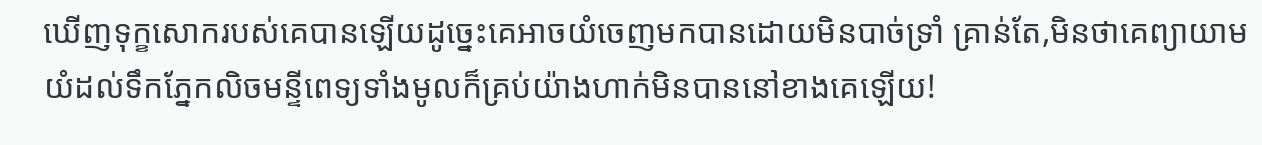ឃើញទុក្ខសោករបស់គេបានឡើយដូច្នេះគេអាចយំចេញមកបានដោយមិនបាច់ទ្រាំ គ្រាន់តែ,មិនថាគេព្យាយាមយំដល់ទឹកភ្នែកលិចមន្ទីពេទ្យទាំងមូលក៏គ្រប់យ៉ាងហាក់មិនបាននៅខាងគេឡើយ!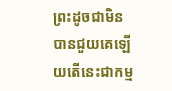ព្រះដូចជាមិនបានជួយគេឡើយតើនេះជាកម្ម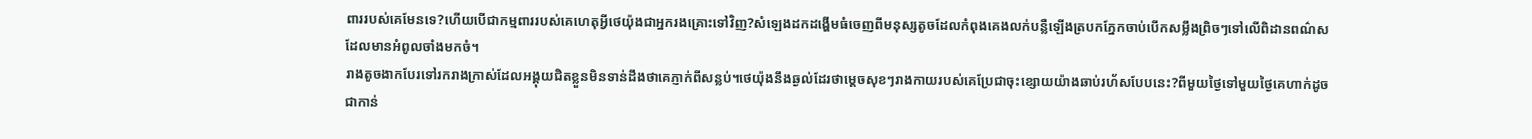ពាររបស់គេមែនទេ?ហើយបើជាកម្មពាររបស់គេហេតុអ្វីថេយ៉ុងជាអ្នករងគ្រោះទៅវិញ?សំឡេងដកដង្ហើមធំចេញពីមនុស្សតូចដែលកំពុងគេងលក់បន្លឺឡើងត្របកភ្នែកចាប់បើកសម្លឹងព្រិចៗទៅលើពិដានពណ៌សដែលមានអំពូលចាំងមកចំ។
រាងតូចងាកបែរទៅរករាងក្រាស់ដែលអង្គុយជិតខ្លួនមិនទាន់ដឹងថាគេភ្ញាក់ពីសន្លប់។ថេយ៉ុងនឹងឆ្ងល់ដែរថាម្ដេចសុខៗរាងកាយរបស់គេប្រែជាចុះខ្សោយយ៉ាងឆាប់រហ័សបែបនេះ?ពីមួយថ្ងៃទៅមួយថ្ងៃគេហាក់ដូចជាកាន់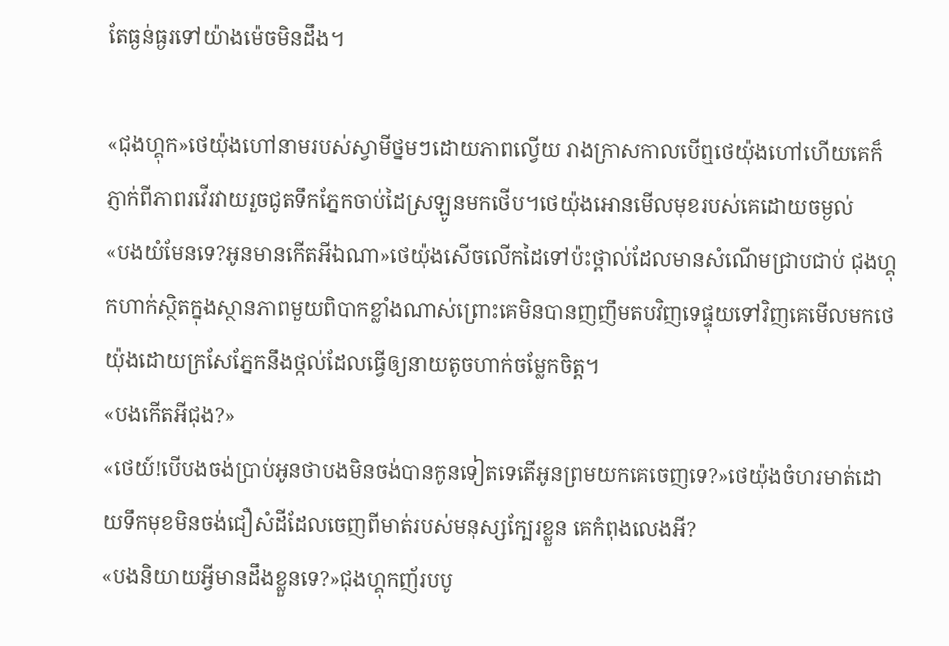តែធ្ងន់ធ្ងរទៅយ៉ាងម៉េចមិនដឹង។

«ជុងហ្គុក»ថេយ៉ុងហៅនាមរបស់ស្វាមីថ្នមៗដោយភាពល្វើយ រាងក្រាសកាលបើឮថេយ៉ុងហៅហើយគេក៏ភ្ញាក់ពីភាពរវើរវាយរួចជូតទឹកភ្នែកចាប់ដៃស្រឡូនមកថើប។ថេយ៉ុងអោនមើលមុខរបស់គេដោយចម្ងល់
«បងយំមែនទេ?អូនមានកើតអីឯណា»ថេយ៉ុងសើចលើកដៃទៅប៉ះថ្ពាល់ដែលមានសំណើមជ្រាបជាប់ ជុងហ្គុកហាក់ស្ថិតក្នុងស្ថានភាពមួយពិបាកខ្លាំងណាស់ព្រោះគេមិនបានញញឹមតបវិញទេផ្ទុយទៅវិញគេមើលមកថេយ៉ុងដោយក្រសែភ្នែកនឹងថ្កល់ដែលធ្វើឲ្យនាយតូចហាក់ចម្លែកចិត្ត។
«បងកើតអីជុង?»
«ថេយ៍!បើបងចង់ប្រាប់អូនថាបងមិនចង់បានកូនទៀតទេតើអូនព្រមយកគេចេញទេ?»ថេយ៉ុងចំហរមាត់ដោយទឹកមុខមិនចង់ជឿសំដីដែលចេញពីមាត់របស់មនុស្សក្បែរខ្លួន គេកំពុងលេងអី?
«បងនិយាយអ្វីមានដឹងខ្លួនទេ?»ជុងហ្គុកញ័របបូ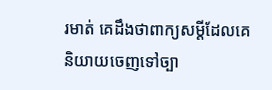រមាត់ គេដឹងថាពាក្យសម្ដីដែលគេនិយាយចេញទៅច្បា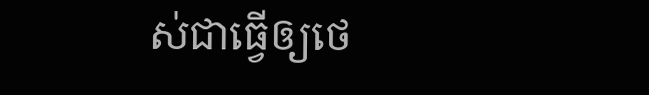ស់ជាធ្វើឲ្យថេ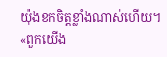យ៉ុងខកចិត្តខ្លាំងណាស់ហើយ។
«ពួកយើង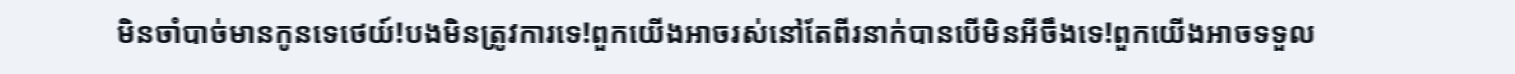មិនចាំបាច់មានកូនទេថេយ៍!បងមិនត្រូវការទេ!ពួកយើងអាចរស់នៅតែពីរនាក់បានបើមិនអីចឹងទេ!ពួកយើងអាចទទួល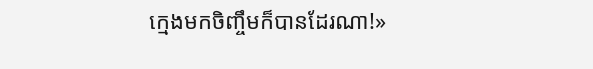ក្មេងមកចិញ្ចឹមក៏បានដែរណា!»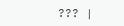??? |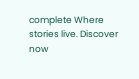complete Where stories live. Discover now